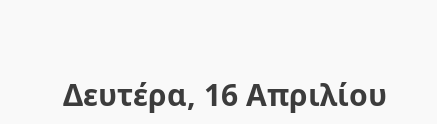Δευτέρα, 16 Απριλίου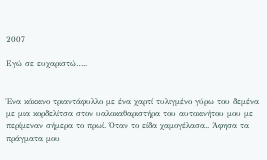2007

Εγώ σε ευχαριστώ…..


Ένα κόκκινο τριαντάφυλλο με ένα χαρτί τυλιγμένο γύρω του δεμένα με μια κορδελίτσα στον υαλοκαθαριστήρα του αυτοκινήτου μου με περίμεναν σήμερα το πρωί. Όταν το είδα χαμογέλασα.. Άφησα τα πράγματα μου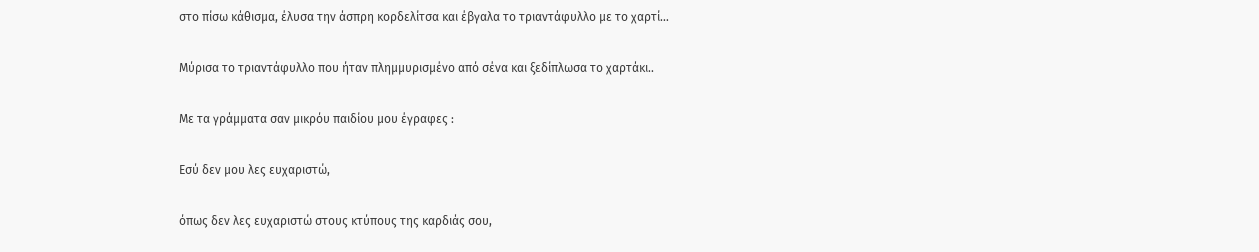στο πίσω κάθισμα, έλυσα την άσπρη κορδελίτσα και έβγαλα το τριαντάφυλλο με το χαρτί…

Μύρισα το τριαντάφυλλο που ήταν πλημμυρισμένο από σένα και ξεδίπλωσα το χαρτάκι..

Με τα γράμματα σαν μικρόυ παιδίου μου έγραφες :

Εσύ δεν μου λες ευχαριστώ,

όπως δεν λες ευχαριστώ στους κτύπους της καρδιάς σου,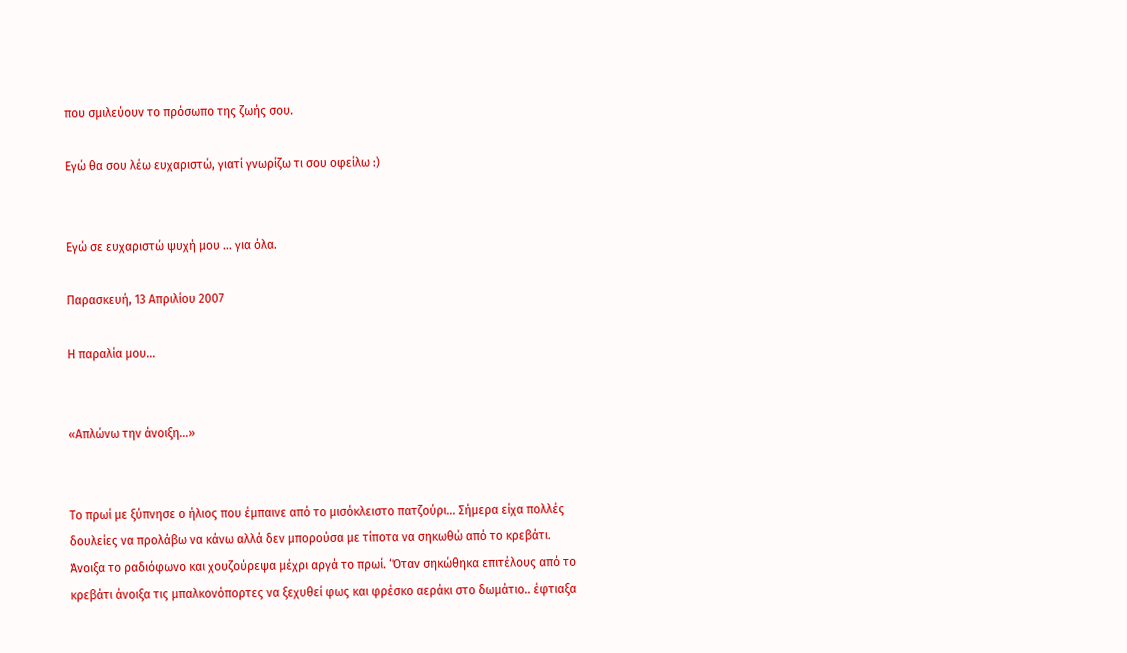που σμιλεύουν το πρόσωπο της ζωής σου.

Εγώ θα σου λέω ευχαριστώ, γιατί γνωρίζω τι σου οφείλω :)


Εγώ σε ευχαριστώ ψυχή μου ... για όλα.

Παρασκευή, 13 Απριλίου 2007

Η παραλία μου...


«Απλώνω την άνοιξη…»


Το πρωί με ξύπνησε ο ήλιος που έμπαινε από το μισόκλειστο πατζούρι… Σήμερα είχα πολλές δουλείες να προλάβω να κάνω αλλά δεν μπορούσα με τίποτα να σηκωθώ από το κρεβάτι. Άνοιξα το ραδιόφωνο και χουζούρεψα μέχρι αργά το πρωί. ‘Όταν σηκώθηκα επιτέλους από το κρεβάτι άνοιξα τις μπαλκονόπορτες να ξεχυθεί φως και φρέσκο αεράκι στο δωμάτιο.. έφτιαξα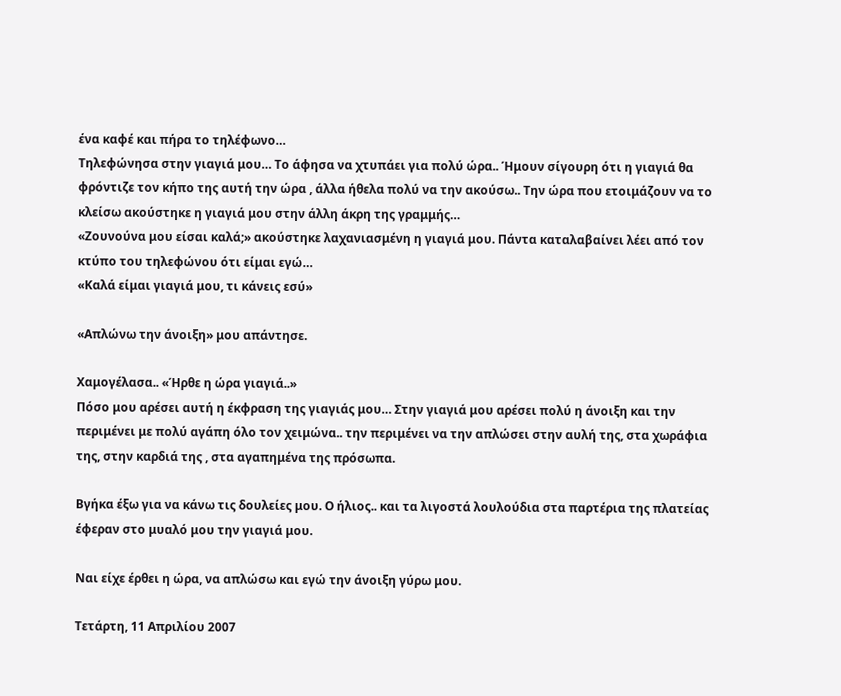ένα καφέ και πήρα το τηλέφωνο…
Τηλεφώνησα στην γιαγιά μου… Το άφησα να χτυπάει για πολύ ώρα.. Ήμουν σίγουρη ότι η γιαγιά θα φρόντιζε τον κήπο της αυτή την ώρα , άλλα ήθελα πολύ να την ακούσω.. Την ώρα που ετοιμάζουν να το κλείσω ακούστηκε η γιαγιά μου στην άλλη άκρη της γραμμής…
«Ζουνούνα μου είσαι καλά;» ακούστηκε λαχανιασμένη η γιαγιά μου. Πάντα καταλαβαίνει λέει από τον κτύπο του τηλεφώνου ότι είμαι εγώ…
«Καλά είμαι γιαγιά μου, τι κάνεις εσύ»

«Απλώνω την άνοιξη» μου απάντησε.

Χαμογέλασα.. «Ήρθε η ώρα γιαγιά..»
Πόσο μου αρέσει αυτή η έκφραση της γιαγιάς μου… Στην γιαγιά μου αρέσει πολύ η άνοιξη και την περιμένει με πολύ αγάπη όλο τον χειμώνα.. την περιμένει να την απλώσει στην αυλή της, στα χωράφια της, στην καρδιά της , στα αγαπημένα της πρόσωπα.

Βγήκα έξω για να κάνω τις δουλείες μου. Ο ήλιος.. και τα λιγοστά λουλούδια στα παρτέρια της πλατείας έφεραν στο μυαλό μου την γιαγιά μου.

Ναι είχε έρθει η ώρα, να απλώσω και εγώ την άνοιξη γύρω μου.

Τετάρτη, 11 Απριλίου 2007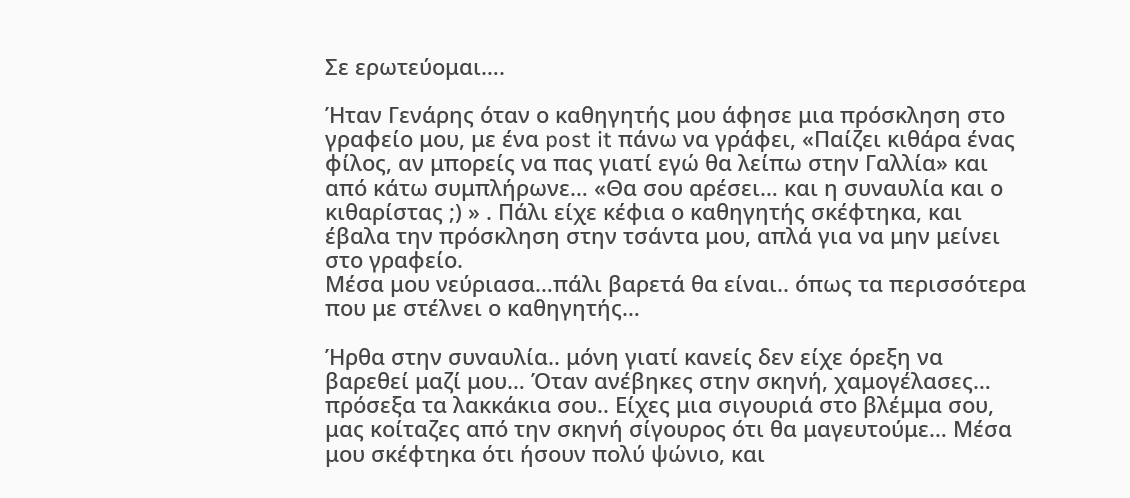Σε ερωτεύομαι….

Ήταν Γενάρης όταν ο καθηγητής μου άφησε μια πρόσκληση στο γραφείο μου, με ένα post it πάνω να γράφει, «Παίζει κιθάρα ένας φίλος, αν μπορείς να πας γιατί εγώ θα λείπω στην Γαλλία» και από κάτω συμπλήρωνε… «Θα σου αρέσει… και η συναυλία και ο κιθαρίστας ;) » . Πάλι είχε κέφια ο καθηγητής σκέφτηκα, και έβαλα την πρόσκληση στην τσάντα μου, απλά για να μην μείνει στο γραφείο.
Μέσα μου νεύριασα…πάλι βαρετά θα είναι.. όπως τα περισσότερα που με στέλνει ο καθηγητής…

Ήρθα στην συναυλία.. μόνη γιατί κανείς δεν είχε όρεξη να βαρεθεί μαζί μου… Όταν ανέβηκες στην σκηνή, χαμογέλασες… πρόσεξα τα λακκάκια σου.. Είχες μια σιγουριά στο βλέμμα σου, μας κοίταζες από την σκηνή σίγουρος ότι θα μαγευτούμε… Μέσα μου σκέφτηκα ότι ήσουν πολύ ψώνιο, και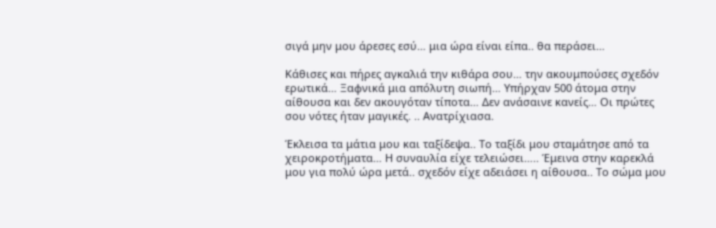σιγά μην μου άρεσες εσύ… μια ώρα είναι είπα.. θα περάσει…

Κάθισες και πήρες αγκαλιά την κιθάρα σου… την ακουμπούσες σχεδόν ερωτικά… Ξαφνικά μια απόλυτη σιωπή… Υπήρχαν 500 άτομα στην αίθουσα και δεν ακουγόταν τίποτα… Δεν ανάσαινε κανείς… Οι πρώτες σου νότες ήταν μαγικές. .. Ανατρίχιασα.

Έκλεισα τα μάτια μου και ταξίδεψα.. Το ταξίδι μου σταμάτησε από τα χειροκροτήματα… Η συναυλία είχε τελειώσει….. Έμεινα στην καρεκλά μου για πολύ ώρα μετά.. σχεδόν είχε αδειάσει η αίθουσα.. Το σώμα μου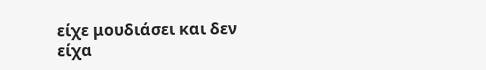είχε μουδιάσει και δεν είχα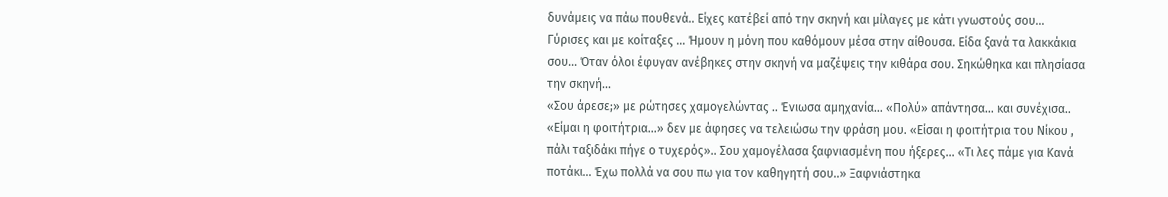δυνάμεις να πάω πουθενά.. Είχες κατέβεί από την σκηνή και μίλαγες με κάτι γνωστούς σου… Γύρισες και με κοίταξες … Ήμουν η μόνη που καθόμουν μέσα στην αίθουσα. Είδα ξανά τα λακκάκια σου… Όταν όλοι έφυγαν ανέβηκες στην σκηνή να μαζέψεις την κιθάρα σου. Σηκώθηκα και πλησίασα την σκηνή…
«Σου άρεσε;» με ρώτησες χαμογελώντας .. Ένιωσα αμηχανία… «Πολύ» απάντησα… και συνέχισα.. «Είμαι η φοιτήτρια...» δεν με άφησες να τελειώσω την φράση μου. «Είσαι η φοιτήτρια του Νίκου , πάλι ταξιδάκι πήγε ο τυχερός».. Σου χαμογέλασα ξαφνιασμένη που ήξερες... «Τι λες πάμε για Κανά ποτάκι… Έχω πολλά να σου πω για τον καθηγητή σου..» Ξαφνιάστηκα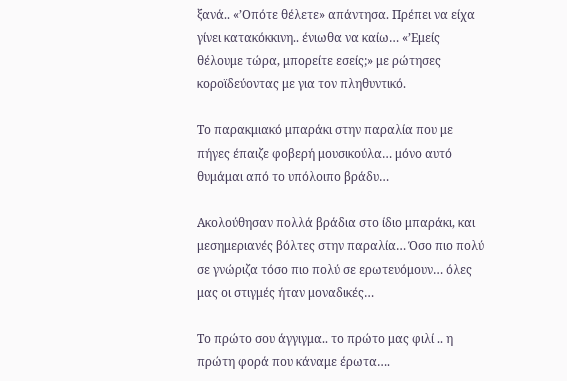ξανά.. «’Οπότε θέλετε» απάντησα. Πρέπει να είχα γίνει κατακόκκινη.. ένιωθα να καίω… «’Εμείς θέλουμε τώρα, μπορείτε εσείς;» με ρώτησες κοροϊδεύοντας με για τον πληθυντικό.

Το παρακμιακό μπαράκι στην παραλία που με πήγες έπαιζε φοβερή μουσικούλα… μόνο αυτό θυμάμαι από το υπόλοιπο βράδυ…

Ακολούθησαν πολλά βράδια στο ίδιο μπαράκι, και μεσημεριανές βόλτες στην παραλία… Όσο πιο πολύ σε γνώριζα τόσο πιο πολύ σε ερωτευόμουν… όλες μας οι στιγμές ήταν μοναδικές…

Το πρώτο σου άγγιγμα.. το πρώτο μας φιλί .. η πρώτη φορά που κάναμε έρωτα….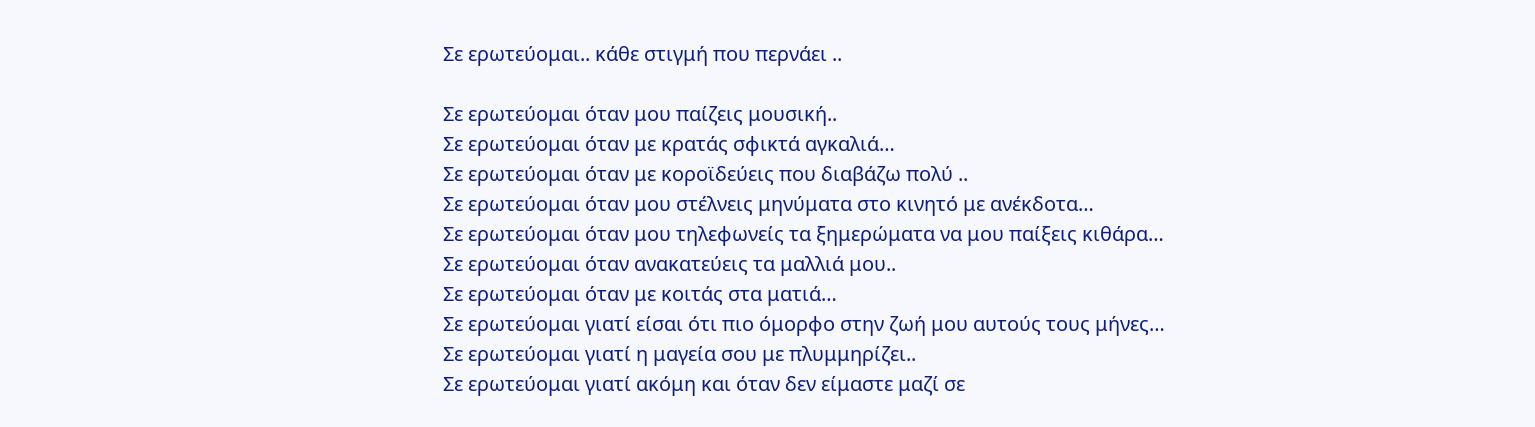Σε ερωτεύομαι.. κάθε στιγμή που περνάει ..

Σε ερωτεύομαι όταν μου παίζεις μουσική..
Σε ερωτεύομαι όταν με κρατάς σφικτά αγκαλιά…
Σε ερωτεύομαι όταν με κοροϊδεύεις που διαβάζω πολύ ..
Σε ερωτεύομαι όταν μου στέλνεις μηνύματα στο κινητό με ανέκδοτα…
Σε ερωτεύομαι όταν μου τηλεφωνείς τα ξημερώματα να μου παίξεις κιθάρα…
Σε ερωτεύομαι όταν ανακατεύεις τα μαλλιά μου..
Σε ερωτεύομαι όταν με κοιτάς στα ματιά…
Σε ερωτεύομαι γιατί είσαι ότι πιο όμορφο στην ζωή μου αυτούς τους μήνες…
Σε ερωτεύομαι γιατί η μαγεία σου με πλυμμηρίζει..
Σε ερωτεύομαι γιατί ακόμη και όταν δεν είμαστε μαζί σε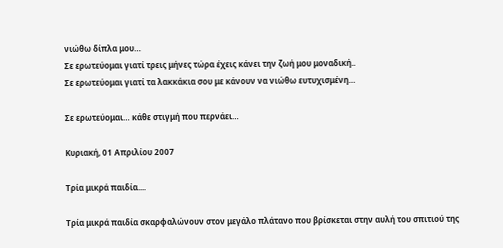νιώθω δίπλα μου…
Σε ερωτεύομαι γιατί τρεις μήνες τώρα έχεις κάνει την ζωή μου μοναδική..
Σε ερωτεύομαι γιατί τα λακκάκια σου με κάνουν να νιώθω ευτυχισμένη…

Σε ερωτεύομαι… κάθε στιγμή που περνάει…

Κυριακή, 01 Απριλίου 2007

Τρία μικρά παιδία....

Τρία μικρά παιδία σκαρφαλώνουν στον μεγάλο πλάτανο που βρίσκεται στην αυλή του σπιτιού της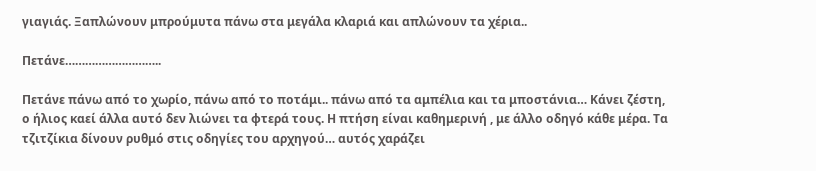γιαγιάς. Ξαπλώνουν μπρούμυτα πάνω στα μεγάλα κλαριά και απλώνουν τα χέρια..

Πετάνε………………………..

Πετάνε πάνω από το χωρίο, πάνω από το ποτάμι.. πάνω από τα αμπέλια και τα μποστάνια… Κάνει ζέστη, ο ήλιος καεί άλλα αυτό δεν λιώνει τα φτερά τους. Η πτήση είναι καθημερινή , με άλλο οδηγό κάθε μέρα. Τα τζιτζίκια δίνουν ρυθμό στις οδηγίες του αρχηγού… αυτός χαράζει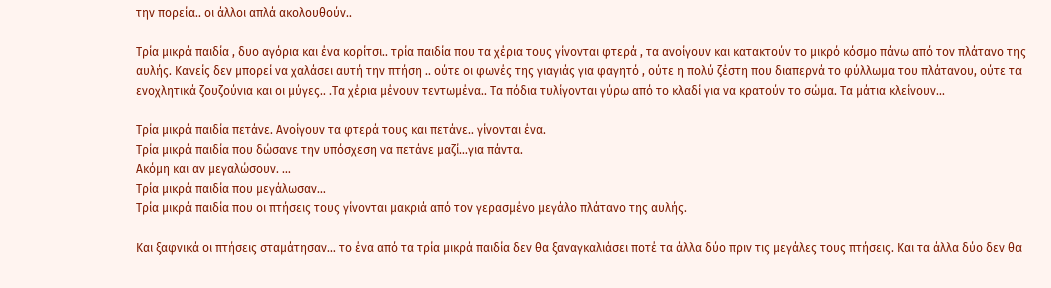την πορεία.. οι άλλοι απλά ακολουθούν..

Τρία μικρά παιδία , δυο αγόρια και ένα κορίτσι.. τρία παιδία που τα χέρια τους γίνονται φτερά , τα ανοίγουν και κατακτούν το μικρό κόσμο πάνω από τον πλάτανο της αυλής. Κανείς δεν μπορεί να χαλάσει αυτή την πτήση .. ούτε οι φωνές της γιαγιάς για φαγητό , ούτε η πολύ ζέστη που διαπερνά το φύλλωμα του πλάτανου, ούτε τα ενοχλητικά ζουζούνια και οι μύγες.. .Τα χέρια μένουν τεντωμένα.. Τα πόδια τυλίγονται γύρω από το κλαδί για να κρατούν το σώμα. Τα μάτια κλείνουν...

Τρία μικρά παιδία πετάνε. Ανοίγουν τα φτερά τους και πετάνε.. γίνονται ένα.
Τρία μικρά παιδία που δώσανε την υπόσχεση να πετάνε μαζί…για πάντα.
Ακόμη και αν μεγαλώσουν. …
Τρία μικρά παιδία που μεγάλωσαν…
Τρία μικρά παιδία που οι πτήσεις τους γίνονται μακριά από τον γερασμένο μεγάλο πλάτανο της αυλής.

Και ξαφνικά οι πτήσεις σταμάτησαν… το ένα από τα τρία μικρά παιδία δεν θα ξαναγκαλιάσει ποτέ τα άλλα δύο πριν τις μεγάλες τους πτήσεις. Και τα άλλα δύο δεν θα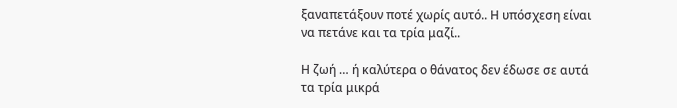ξαναπετάξουν ποτέ χωρίς αυτό.. Η υπόσχεση είναι να πετάνε και τα τρία μαζί..

Η ζωή … ή καλύτερα ο θάνατος δεν έδωσε σε αυτά τα τρία μικρά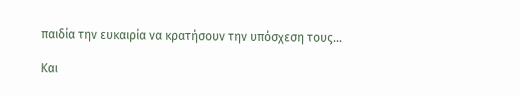παιδία την ευκαιρία να κρατήσουν την υπόσχεση τους…

Και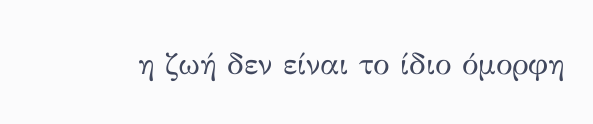η ζωή δεν είναι το ίδιο όμορφη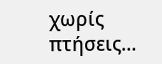χωρίς πτήσεις…